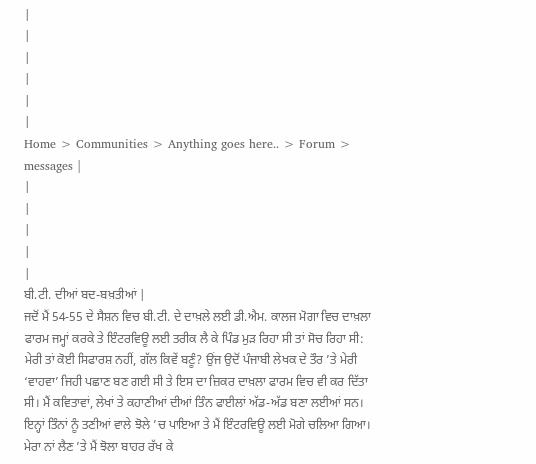|
|
|
|
|
|
Home > Communities > Anything goes here.. > Forum > messages |
|
|
|
|
|
ਬੀ.ਟੀ. ਦੀਆਂ ਬਦ-ਬਖ਼ਤੀਆਂ |
ਜਦੋਂ ਮੈਂ 54-55 ਦੇ ਸੈਸ਼ਨ ਵਿਚ ਬੀ.ਟੀ. ਦੇ ਦਾਖ਼ਲੇ ਲਈ ਡੀ.ਐਮ. ਕਾਲਜ ਮੋਗਾ ਵਿਚ ਦਾਖ਼ਲਾ ਫਾਰਮ ਜਮ੍ਹਾਂ ਕਰਕੇ ਤੇ ਇੰਟਰਵਿਊ ਲਈ ਤਰੀਕ ਲੈ ਕੇ ਪਿੰਡ ਮੁੜ ਰਿਹਾ ਸੀ ਤਾਂ ਸੋਚ ਰਿਹਾ ਸੀ: ਮੇਰੀ ਤਾਂ ਕੋਈ ਸਿਫਾਰਸ਼ ਨਹੀਂ, ਗੱਲ ਕਿਵੇਂ ਬਣੂੰ? ਉਂਜ ਉਦੋਂ ਪੰਜਾਬੀ ਲੇਖਕ ਦੇ ਤੌਰ ’ਤੇ ਮੇਰੀ ‘ਵਾਹਵਾ’ ਜਿਹੀ ਪਛਾਣ ਬਣ ਗਈ ਸੀ ਤੇ ਇਸ ਦਾ ਜ਼ਿਕਰ ਦਾਖ਼ਲਾ ਫਾਰਮ ਵਿਚ ਵੀ ਕਰ ਦਿੱਤਾ ਸੀ। ਮੈਂ ਕਵਿਤਾਵਾਂ, ਲੇਖਾਂ ਤੇ ਕਹਾਣੀਆਂ ਦੀਆਂ ਤਿੰਨ ਫਾਈਲਾਂ ਅੱਡ-ਅੱਡ ਬਣਾ ਲਈਆਂ ਸਨ। ਇਨ੍ਹਾਂ ਤਿੰਨਾਂ ਨੂੰ ਤਣੀਆਂ ਵਾਲੇ ਝੋਲੇ ’ਚ ਪਾਇਆ ਤੇ ਮੈਂ ਇੰਟਰਵਿਊ ਲਈ ਮੋਗੇ ਚਲਿਆ ਗਿਆ। ਮੇਰਾ ਨਾਂ ਲੈਣ ’ਤੇ ਮੈਂ ਝੋਲਾ ਬਾਹਰ ਰੱਖ ਕੇ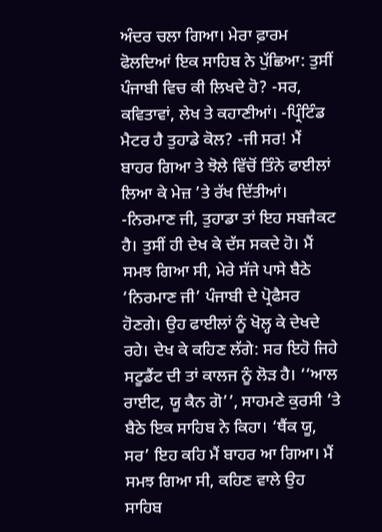ਅੰਦਰ ਚਲਾ ਗਿਆ। ਮੇਰਾ ਫ਼ਾਰਮ ਫੋਲਦਿਆਂ ਇਕ ਸਾਹਿਬ ਨੇ ਪੁੱਛਿਆ: ਤੁਸੀਂ ਪੰਜਾਬੀ ਵਿਚ ਕੀ ਲਿਖਦੇ ਹੋ? -ਸਰ, ਕਵਿਤਾਵਾਂ, ਲੇਖ ਤੇ ਕਹਾਣੀਆਂ। -ਪ੍ਰਿੰਟਿੰਡ ਮੈਟਰ ਹੈ ਤੁਹਾਡੇ ਕੋਲ? -ਜੀ ਸਰ! ਮੈਂ ਬਾਹਰ ਗਿਆ ਤੇ ਝੋਲੇ ਵਿੱਚੋਂ ਤਿੰਨੇ ਫਾਈਲਾਂ ਲਿਆ ਕੇ ਮੇਜ਼ ’ਤੇ ਰੱਖ ਦਿੱਤੀਆਂ। -ਨਿਰਮਾਣ ਜੀ, ਤੁਹਾਡਾ ਤਾਂ ਇਹ ਸਬਜੈਕਟ ਹੈ। ਤੁਸੀਂ ਹੀ ਦੇਖ ਕੇ ਦੱਸ ਸਕਦੇ ਹੋ। ਮੈਂ ਸਮਝ ਗਿਆ ਸੀ, ਮੇਰੇ ਸੱਜੇ ਪਾਸੇ ਬੈਠੇ ‘ਨਿਰਮਾਣ ਜੀ’ ਪੰਜਾਬੀ ਦੇ ਪ੍ਰੋਫੈਸਰ ਹੋਣਗੇ। ਉਹ ਫਾਈਲਾਂ ਨੂੰ ਖੋਲ੍ਹ ਕੇ ਦੇਖਦੇ ਰਹੇ। ਦੇਖ ਕੇ ਕਹਿਣ ਲੱਗੇ: ਸਰ ਇਹੋ ਜਿਹੇ ਸਟੂਡੈਂਟ ਦੀ ਤਾਂ ਕਾਲਜ ਨੂੰ ਲੋੜ ਹੈ। ‘‘ਆਲ ਰਾਈਟ, ਯੂ ਕੈਨ ਗੋ’’, ਸਾਹਮਣੇ ਕੁਰਸੀ ’ਤੇ ਬੈਠੇ ਇਕ ਸਾਹਿਬ ਨੇ ਕਿਹਾ। ‘ਥੈਂਕ ਯੂ, ਸਰ’ ਇਹ ਕਹਿ ਮੈਂ ਬਾਹਰ ਆ ਗਿਆ। ਮੈਂ ਸਮਝ ਗਿਆ ਸੀ, ਕਹਿਣ ਵਾਲੇ ਉਹ ਸਾਹਿਬ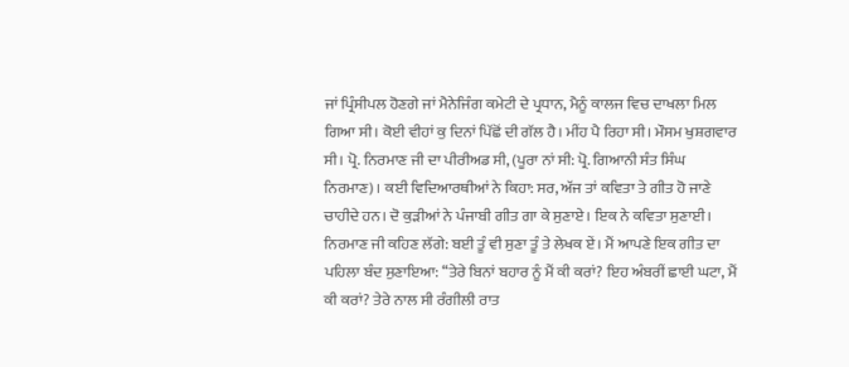ਜਾਂ ਪ੍ਰਿੰਸੀਪਲ ਹੋਣਗੇ ਜਾਂ ਮੈਨੇਜਿੰਗ ਕਮੇਟੀ ਦੇ ਪ੍ਰਧਾਨ, ਮੈਨੂੰ ਕਾਲਜ ਵਿਚ ਦਾਖਲਾ ਮਿਲ ਗਿਆ ਸੀ। ਕੋਈ ਵੀਹਾਂ ਕੁ ਦਿਨਾਂ ਪਿੱਛੋਂ ਦੀ ਗੱਲ ਹੈ। ਮੀਂਹ ਪੈ ਰਿਹਾ ਸੀ। ਮੌਸਮ ਖੁਸ਼ਗਵਾਰ ਸੀ। ਪ੍ਰੋ. ਨਿਰਮਾਣ ਜੀ ਦਾ ਪੀਰੀਅਡ ਸੀ, (ਪੂਰਾ ਨਾਂ ਸੀ: ਪ੍ਰੋ. ਗਿਆਨੀ ਸੰਤ ਸਿੰਘ ਨਿਰਮਾਣ)। ਕਈ ਵਿਦਿਆਰਥੀਆਂ ਨੇ ਕਿਹਾ: ਸਰ, ਅੱਜ ਤਾਂ ਕਵਿਤਾ ਤੇ ਗੀਤ ਹੋ ਜਾਣੇ ਚਾਹੀਦੇ ਹਨ। ਦੋ ਕੁੜੀਆਂ ਨੇ ਪੰਜਾਬੀ ਗੀਤ ਗਾ ਕੇ ਸੁਣਾਏ। ਇਕ ਨੇ ਕਵਿਤਾ ਸੁਣਾਈ। ਨਿਰਮਾਣ ਜੀ ਕਹਿਣ ਲੱਗੇ: ਬਈ ਤੂੰ ਵੀ ਸੁਣਾ ਤੂੰ ਤੇ ਲੇਖਕ ਏਂ। ਮੈਂ ਆਪਣੇ ਇਕ ਗੀਤ ਦਾ ਪਹਿਲਾ ਬੰਦ ਸੁਣਾਇਆ: ‘‘ਤੇਰੇ ਬਿਨਾਂ ਬਹਾਰ ਨੂੰ ਮੈਂ ਕੀ ਕਰਾਂ? ਇਹ ਅੰਬਰੀਂ ਛਾਈ ਘਟਾ, ਮੈਂ ਕੀ ਕਰਾਂ? ਤੇਰੇ ਨਾਲ ਸੀ ਰੰਗੀਲੀ ਰਾਤ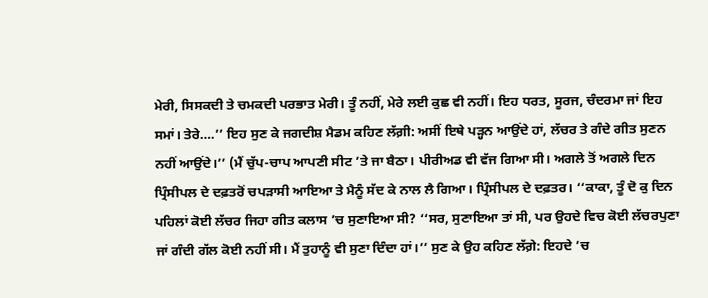ਮੇਰੀ, ਸਿਸਕਦੀ ਤੇ ਚਮਕਦੀ ਪਰਭਾਤ ਮੇਰੀ। ਤੂੰ ਨਹੀਂ, ਮੇਰੇ ਲਈ ਕੁਛ ਵੀ ਨਹੀਂ। ਇਹ ਧਰਤ, ਸੂਰਜ, ਚੰਦਰਮਾ ਜਾਂ ਇਹ ਸਮਾਂ। ਤੇਰੇ….’’ ਇਹ ਸੁਣ ਕੇ ਜਗਦੀਸ਼ ਮੈਡਮ ਕਹਿਣ ਲੱਗ਼ੀ: ਅਸੀਂ ਇਥੇ ਪੜ੍ਹਨ ਆਉਂਦੇ ਹਾਂ, ਲੱਚਰ ਤੇ ਗੰਦੇ ਗੀਤ ਸੁਣਨ ਨਹੀਂ ਆਉਂਦੇ।’’ (ਮੈਂ ਚੁੱਪ-ਚਾਪ ਆਪਣੀ ਸੀਟ ’ਤੇ ਜਾ ਬੈਠਾ। ਪੀਰੀਅਡ ਵੀ ਵੱਜ ਗਿਆ ਸੀ। ਅਗਲੇ ਤੋਂ ਅਗਲੇ ਦਿਨ ਪ੍ਰਿੰਸੀਪਲ ਦੇ ਦਫ਼ਤਰੋਂ ਚਪੜਾਸੀ ਆਇਆ ਤੇ ਮੈਨੂੰ ਸੱਦ ਕੇ ਨਾਲ ਲੈ ਗਿਆ। ਪ੍ਰਿੰਸੀਪਲ ਦੇ ਦਫ਼ਤਰ। ‘‘ਕਾਕਾ, ਤੂੰ ਦੋ ਕੁ ਦਿਨ ਪਹਿਲਾਂ ਕੋਈ ਲੱਚਰ ਜਿਹਾ ਗੀਤ ਕਲਾਸ ’ਚ ਸੁਣਾਇਆ ਸੀ? ‘‘ਸਰ, ਸੁਣਾਇਆ ਤਾਂ ਸੀ, ਪਰ ਉਹਦੇ ਵਿਚ ਕੋਈ ਲੱਚਰਪੁਣਾ ਜਾਂ ਗੰਦੀ ਗੱਲ ਕੋਈ ਨਹੀਂ ਸੀ। ਮੈਂ ਤੁਹਾਨੂੰ ਵੀ ਸੁਣਾ ਦਿੰਦਾ ਹਾਂ।’’ ਸੁਣ ਕੇ ਉਹ ਕਹਿਣ ਲੱਗ਼ੇ: ਇਹਦੇ ’ਚ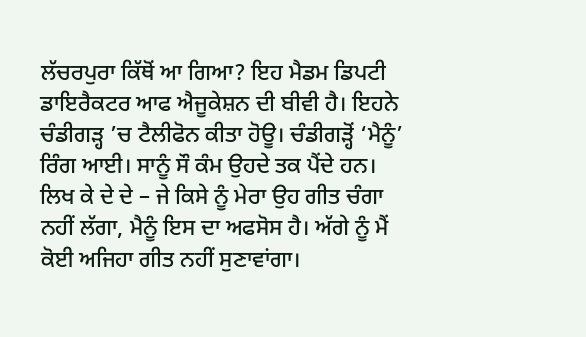ਲੱਚਰਪੁਰਾ ਕਿੱਥੋਂ ਆ ਗਿਆ? ਇਹ ਮੈਡਮ ਡਿਪਟੀ ਡਾਇਰੈਕਟਰ ਆਫ ਐਜੂਕੇਸ਼ਨ ਦੀ ਬੀਵੀ ਹੈ। ਇਹਨੇ ਚੰਡੀਗੜ੍ਹ ’ਚ ਟੈਲੀਫੋਨ ਕੀਤਾ ਹੋਊ। ਚੰਡੀਗੜ੍ਹੋਂ ‘ਮੈਨੂੰ’ ਰਿੰਗ ਆਈ। ਸਾਨੂੰ ਸੌ ਕੰਮ ਉਹਦੇ ਤਕ ਪੈਂਦੇ ਹਨ। ਲਿਖ ਕੇ ਦੇ ਦੇ – ਜੇ ਕਿਸੇ ਨੂੰ ਮੇਰਾ ਉਹ ਗੀਤ ਚੰਗਾ ਨਹੀਂ ਲੱਗਾ, ਮੈਨੂੰ ਇਸ ਦਾ ਅਫਸੋਸ ਹੈ। ਅੱਗੇ ਨੂੰ ਮੈਂ ਕੋਈ ਅਜਿਹਾ ਗੀਤ ਨਹੀਂ ਸੁਣਾਵਾਂਗਾ।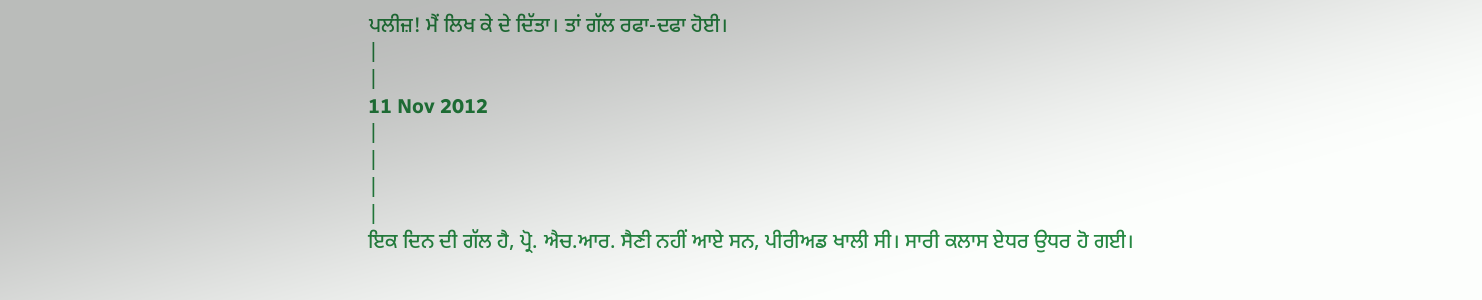ਪਲੀਜ਼! ਮੈਂ ਲਿਖ ਕੇ ਦੇ ਦਿੱਤਾ। ਤਾਂ ਗੱਲ ਰਫਾ-ਦਫਾ ਹੋਈ।
|
|
11 Nov 2012
|
|
|
|
ਇਕ ਦਿਨ ਦੀ ਗੱਲ ਹੈ, ਪ੍ਰੋ. ਐਚ.ਆਰ. ਸੈਣੀ ਨਹੀਂ ਆਏ ਸਨ, ਪੀਰੀਅਡ ਖਾਲੀ ਸੀ। ਸਾਰੀ ਕਲਾਸ ਏਧਰ ਉਧਰ ਹੋ ਗਈ।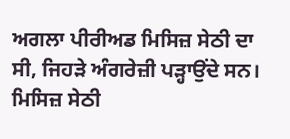ਅਗਲਾ ਪੀਰੀਅਡ ਮਿਸਿਜ਼ ਸੇਠੀ ਦਾ ਸੀ, ਜਿਹੜੇ ਅੰਗਰੇਜ਼ੀ ਪੜ੍ਹਾਉਂਦੇ ਸਨ। ਮਿਸਿਜ਼ ਸੇਠੀ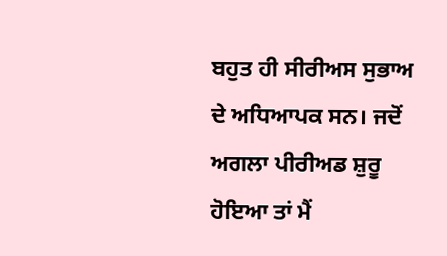ਬਹੁਤ ਹੀ ਸੀਰੀਅਸ ਸੁਭਾਅ ਦੇ ਅਧਿਆਪਕ ਸਨ। ਜਦੋਂ ਅਗਲਾ ਪੀਰੀਅਡ ਸ਼ੁਰੂ ਹੋਇਆ ਤਾਂ ਮੈਂ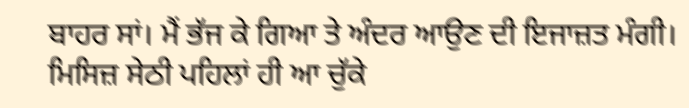ਬਾਹਰ ਸਾਂ। ਮੈਂ ਭੱਜ ਕੇ ਗਿਆ ਤੇ ਅੰਦਰ ਆਉਣ ਦੀ ਇਜਾਜ਼ਤ ਮੰਗੀ। ਮਿਸਿਜ਼ ਸੇਠੀ ਪਹਿਲਾਂ ਹੀ ਆ ਚੁੱਕੇ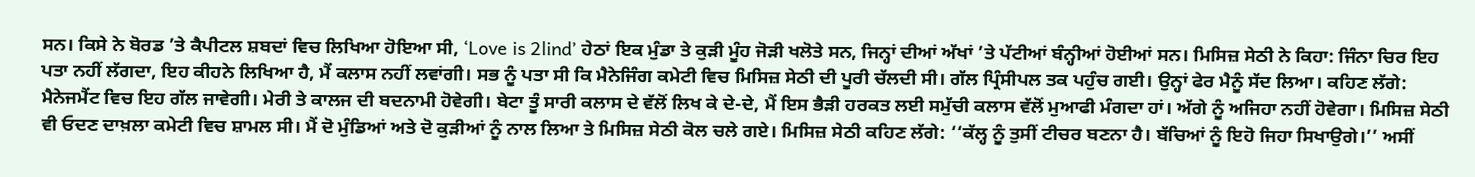ਸਨ। ਕਿਸੇ ਨੇ ਬੋਰਡ ’ਤੇ ਕੈਪੀਟਲ ਸ਼ਬਦਾਂ ਵਿਚ ਲਿਖਿਆ ਹੋਇਆ ਸੀ, ‘Love is 2lind’ ਹੇਠਾਂ ਇਕ ਮੁੰਡਾ ਤੇ ਕੁੜੀ ਮੂੰਹ ਜੋੜੀ ਖਲੋਤੇ ਸਨ, ਜਿਨ੍ਹਾਂ ਦੀਆਂ ਅੱਖਾਂ ’ਤੇ ਪੱਟੀਆਂ ਬੰਨ੍ਹੀਆਂ ਹੋਈਆਂ ਸਨ। ਮਿਸਿਜ਼ ਸੇਠੀ ਨੇ ਕਿਹਾ: ਜਿੰਨਾ ਚਿਰ ਇਹ ਪਤਾ ਨਹੀਂ ਲੱਗਦਾ, ਇਹ ਕੀਹਨੇ ਲਿਖਿਆ ਹੈ, ਮੈਂ ਕਲਾਸ ਨਹੀਂ ਲਵਾਂਗੀ। ਸਭ ਨੂੰ ਪਤਾ ਸੀ ਕਿ ਮੈਨੇਜਿੰਗ ਕਮੇਟੀ ਵਿਚ ਮਿਸਿਜ਼ ਸੇਠੀ ਦੀ ਪੂਰੀ ਚੱਲਦੀ ਸੀ। ਗੱਲ ਪ੍ਰਿੰਸੀਪਲ ਤਕ ਪਹੁੰਚ ਗਈ। ਉਨ੍ਹਾਂ ਫੇਰ ਮੈਨੂੰ ਸੱਦ ਲਿਆ। ਕਹਿਣ ਲੱਗੇ: ਮੈਨੇਜਮੈਂਟ ਵਿਚ ਇਹ ਗੱਲ ਜਾਵੇਗੀ। ਮੇਰੀ ਤੇ ਕਾਲਜ ਦੀ ਬਦਨਾਮੀ ਹੋਵੇਗੀ। ਬੇਟਾ ਤੂੰ ਸਾਰੀ ਕਲਾਸ ਦੇ ਵੱਲੋਂ ਲਿਖ ਕੇ ਦੇ-ਦੇ, ਮੈਂ ਇਸ ਭੈੜੀ ਹਰਕਤ ਲਈ ਸਮੁੱਚੀ ਕਲਾਸ ਵੱਲੋਂ ਮੁਆਫੀ ਮੰਗਦਾ ਹਾਂ। ਅੱਗੇ ਨੂੰ ਅਜਿਹਾ ਨਹੀਂ ਹੋਵੇਗਾ। ਮਿਸਿਜ਼ ਸੇਠੀ ਵੀ ਓਦਣ ਦਾਖ਼ਲਾ ਕਮੇਟੀ ਵਿਚ ਸ਼ਾਮਲ ਸੀ। ਮੈਂ ਦੋ ਮੁੰਡਿਆਂ ਅਤੇ ਦੋ ਕੁੜੀਆਂ ਨੂੰ ਨਾਲ ਲਿਆ ਤੇ ਮਿਸਿਜ਼ ਸੇਠੀ ਕੋਲ ਚਲੇ ਗਏ। ਮਿਸਿਜ਼ ਸੇਠੀ ਕਹਿਣ ਲੱਗੇ: ‘‘ਕੱਲ੍ਹ ਨੂੰ ਤੁਸੀਂ ਟੀਚਰ ਬਣਨਾ ਹੈ। ਬੱਚਿਆਂ ਨੂੰ ਇਹੋ ਜਿਹਾ ਸਿਖਾਉਗੇ।’’ ਅਸੀਂ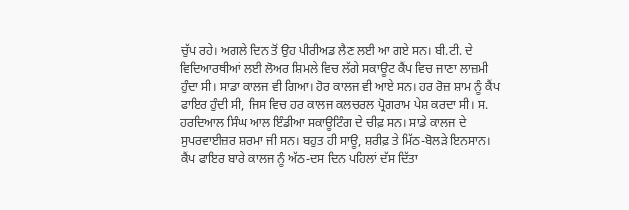ਚੁੱਪ ਰਹੇ। ਅਗਲੇ ਦਿਨ ਤੋਂ ਉਹ ਪੀਰੀਅਡ ਲੈਣ ਲਈ ਆ ਗਏ ਸਨ। ਬੀ.ਟੀ. ਦੇ ਵਿਦਿਆਰਥੀਆਂ ਲਈ ਲੋਅਰ ਸ਼ਿਮਲੇ ਵਿਚ ਲੱਗੇ ਸਕਾਊਟ ਕੈਂਪ ਵਿਚ ਜਾਣਾ ਲਾਜ਼ਮੀ ਹੁੰਦਾ ਸੀ। ਸਾਡਾ ਕਾਲਜ ਵੀ ਗਿਆ। ਹੋਰ ਕਾਲਜ ਵੀ ਆਏ ਸਨ। ਹਰ ਰੋਜ਼ ਸ਼ਾਮ ਨੂੰ ਕੈਂਪ ਫਾਇਰ ਹੁੰਦੀ ਸੀ, ਜਿਸ ਵਿਚ ਹਰ ਕਾਲਜ ਕਲਚਰਲ ਪ੍ਰੋਗਰਾਮ ਪੇਸ਼ ਕਰਦਾ ਸੀ। ਸ. ਹਰਦਿਆਲ ਸਿੰਘ ਆਲ ਇੰਡੀਆ ਸਕਾਊਟਿੰਗ ਦੇ ਚੀਫ਼ ਸਨ। ਸਾਡੇ ਕਾਲਜ ਦੇ ਸੁਪਰਵਾਈਜ਼ਰ ਸ਼ਰਮਾ ਜੀ ਸਨ। ਬਹੁਤ ਹੀ ਸਾਊ, ਸ਼ਰੀਫ਼ ਤੇ ਮਿੱਠ-ਬੋਲੜੇ ਇਨਸਾਨ। ਕੈਂਪ ਫਾਇਰ ਬਾਰੇ ਕਾਲਜ ਨੂੰ ਅੱਠ-ਦਸ ਦਿਨ ਪਹਿਲਾਂ ਦੱਸ ਦਿੱਤਾ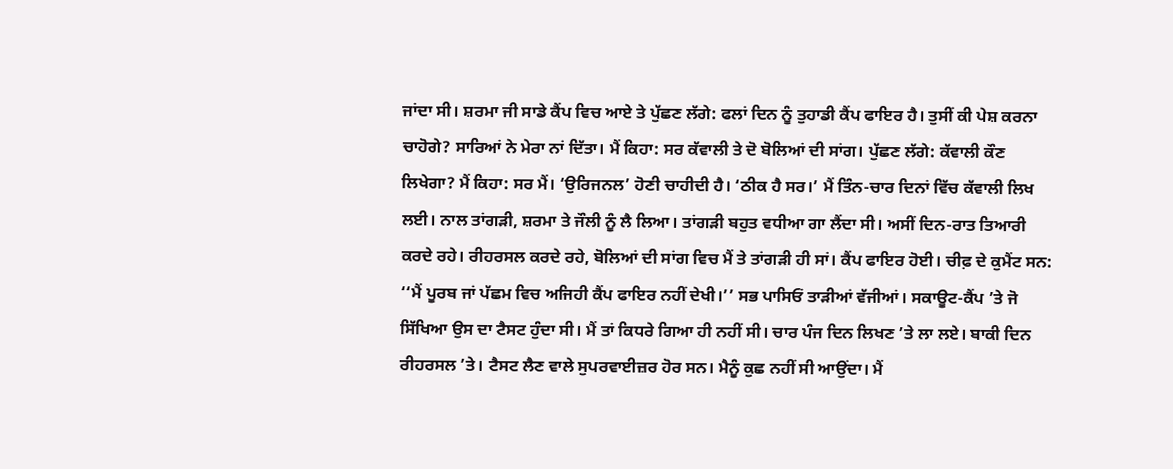ਜਾਂਦਾ ਸੀ। ਸ਼ਰਮਾ ਜੀ ਸਾਡੇ ਕੈਂਪ ਵਿਚ ਆਏ ਤੇ ਪੁੱਛਣ ਲੱਗੇ: ਫਲਾਂ ਦਿਨ ਨੂੰ ਤੁਹਾਡੀ ਕੈਂਪ ਫਾਇਰ ਹੈ। ਤੁਸੀਂ ਕੀ ਪੇਸ਼ ਕਰਨਾ ਚਾਹੋਗੇ? ਸਾਰਿਆਂ ਨੇ ਮੇਰਾ ਨਾਂ ਦਿੱਤਾ। ਮੈਂ ਕਿਹਾ: ਸਰ ਕੱਵਾਲੀ ਤੇ ਦੋ ਬੋਲਿਆਂ ਦੀ ਸਾਂਗ। ਪੁੱਛਣ ਲੱਗੇ: ਕੱਵਾਲੀ ਕੌਣ ਲਿਖੇਗਾ? ਮੈਂ ਕਿਹਾ: ਸਰ ਮੈਂ। ‘ਉਰਿਜਨਲ’ ਹੋਣੀ ਚਾਹੀਦੀ ਹੈ। ‘ਠੀਕ ਹੈ ਸਰ।’ ਮੈਂ ਤਿੰਨ-ਚਾਰ ਦਿਨਾਂ ਵਿੱਚ ਕੱਵਾਲੀ ਲਿਖ ਲਈ। ਨਾਲ ਤਾਂਗੜੀ, ਸ਼ਰਮਾ ਤੇ ਜੌਲੀ ਨੂੰ ਲੈ ਲਿਆ। ਤਾਂਗੜੀ ਬਹੁਤ ਵਧੀਆ ਗਾ ਲੈਂਦਾ ਸੀ। ਅਸੀਂ ਦਿਨ-ਰਾਤ ਤਿਆਰੀ ਕਰਦੇ ਰਹੇ। ਰੀਹਰਸਲ ਕਰਦੇ ਰਹੇ, ਬੋਲਿਆਂ ਦੀ ਸਾਂਗ ਵਿਚ ਮੈਂ ਤੇ ਤਾਂਗੜੀ ਹੀ ਸਾਂ। ਕੈਂਪ ਫਾਇਰ ਹੋਈ। ਚੀਫ਼ ਦੇ ਕੁਮੈਂਟ ਸਨ: ‘‘ਮੈਂ ਪੂਰਬ ਜਾਂ ਪੱਛਮ ਵਿਚ ਅਜਿਹੀ ਕੈਂਪ ਫਾਇਰ ਨਹੀਂ ਦੇਖੀ।’’ ਸਭ ਪਾਸਿਓਂ ਤਾੜੀਆਂ ਵੱਜੀਆਂ। ਸਕਾਊਟ-ਕੈਂਪ ’ਤੇ ਜੋ ਸਿੱਖਿਆ ਉਸ ਦਾ ਟੈਸਟ ਹੁੰਦਾ ਸੀ। ਮੈਂ ਤਾਂ ਕਿਧਰੇ ਗਿਆ ਹੀ ਨਹੀਂ ਸੀ। ਚਾਰ ਪੰਜ ਦਿਨ ਲਿਖਣ ’ਤੇ ਲਾ ਲਏ। ਬਾਕੀ ਦਿਨ ਰੀਹਰਸਲ ’ਤੇ। ਟੈਸਟ ਲੈਣ ਵਾਲੇ ਸੁਪਰਵਾਈਜ਼ਰ ਹੋਰ ਸਨ। ਮੈਨੂੰ ਕੁਛ ਨਹੀਂ ਸੀ ਆਉਂਦਾ। ਮੈਂ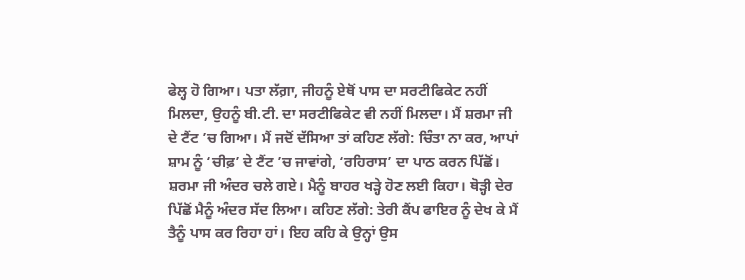ਫੇਲ੍ਹ ਹੋ ਗਿਆ। ਪਤਾ ਲੱਗ਼ਾ, ਜੀਹਨੂੰ ਏਥੋਂ ਪਾਸ ਦਾ ਸਰਟੀਫਿਕੇਟ ਨਹੀਂ ਮਿਲਦਾ, ਉਹਨੂੰ ਬੀ.ਟੀ. ਦਾ ਸਰਟੀਫਿਕੇਟ ਵੀ ਨਹੀਂ ਮਿਲਦਾ। ਮੈਂ ਸ਼ਰਮਾ ਜੀ ਦੇ ਟੈਂਟ ’ਚ ਗਿਆ। ਮੈਂ ਜਦੋਂ ਦੱਸਿਆ ਤਾਂ ਕਹਿਣ ਲੱਗੇ: ਚਿੰਤਾ ਨਾ ਕਰ, ਆਪਾਂ ਸ਼ਾਮ ਨੂੰ ‘ਚੀਫ਼’ ਦੇ ਟੈਂਟ ’ਚ ਜਾਵਾਂਗੇ, ‘ਰਹਿਰਾਸ’ ਦਾ ਪਾਠ ਕਰਨ ਪਿੱਛੋਂ। ਸ਼ਰਮਾ ਜੀ ਅੰਦਰ ਚਲੇ ਗਏ। ਮੈਨੂੰ ਬਾਹਰ ਖੜ੍ਹੇ ਹੋਣ ਲਈ ਕਿਹਾ। ਥੋੜ੍ਹੀ ਦੇਰ ਪਿੱਛੋਂ ਮੈਨੂੰ ਅੰਦਰ ਸੱਦ ਲਿਆ। ਕਹਿਣ ਲੱਗੇ: ਤੇਰੀ ਕੈਂਪ ਫਾਇਰ ਨੂੰ ਦੇਖ ਕੇ ਮੈਂ ਤੈਨੂੰ ਪਾਸ ਕਰ ਰਿਹਾ ਹਾਂ। ਇਹ ਕਹਿ ਕੇ ਉਨ੍ਹਾਂ ਉਸ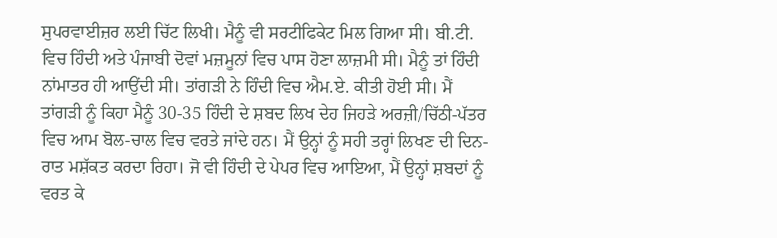ਸੁਪਰਵਾਈਜ਼ਰ ਲਈ ਚਿੱਟ ਲਿਖੀ। ਮੈਨੂੰ ਵੀ ਸਰਟੀਫਿਕੇਟ ਮਿਲ ਗਿਆ ਸੀ। ਬੀ.ਟੀ. ਵਿਚ ਹਿੰਦੀ ਅਤੇ ਪੰਜਾਬੀ ਦੋਵਾਂ ਮਜ਼ਮੂਨਾਂ ਵਿਚ ਪਾਸ ਹੋਣਾ ਲਾਜ਼ਮੀ ਸੀ। ਮੈਨੂੰ ਤਾਂ ਹਿੰਦੀ ਨਾਂਮਾਤਰ ਹੀ ਆਉਂਦੀ ਸੀ। ਤਾਂਗੜੀ ਨੇ ਹਿੰਦੀ ਵਿਚ ਐਮ.ਏ. ਕੀਤੀ ਹੋਈ ਸੀ। ਮੈਂ ਤਾਂਗੜੀ ਨੂੰ ਕਿਹਾ ਮੈਨੂੰ 30-35 ਹਿੰਦੀ ਦੇ ਸ਼ਬਦ ਲਿਖ ਦੇਹ ਜਿਹੜੇ ਅਰਜ਼ੀ/ਚਿੱਠੀ-ਪੱਤਰ ਵਿਚ ਆਮ ਬੋਲ-ਚਾਲ ਵਿਚ ਵਰਤੇ ਜਾਂਦੇ ਹਨ। ਮੈਂ ਉਨ੍ਹਾਂ ਨੂੰ ਸਹੀ ਤਰ੍ਹਾਂ ਲਿਖਣ ਦੀ ਦਿਨ-ਰਾਤ ਮਸ਼ੱਕਤ ਕਰਦਾ ਰਿਹਾ। ਜੋ ਵੀ ਹਿੰਦੀ ਦੇ ਪੇਪਰ ਵਿਚ ਆਇਆ, ਮੈਂ ਉਨ੍ਹਾਂ ਸ਼ਬਦਾਂ ਨੂੰ ਵਰਤ ਕੇ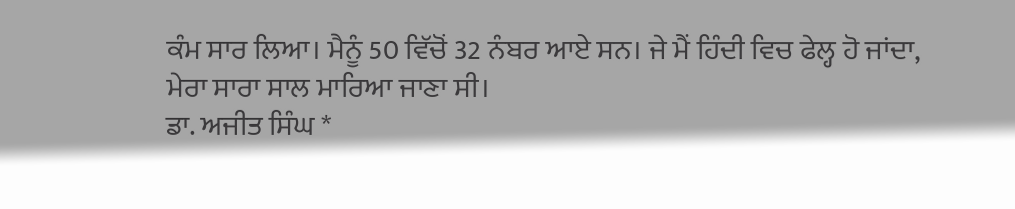ਕੰਮ ਸਾਰ ਲਿਆ। ਮੈਨੂੰ 50 ਵਿੱਚੋਂ 32 ਨੰਬਰ ਆਏ ਸਨ। ਜੇ ਮੈਂ ਹਿੰਦੀ ਵਿਚ ਫੇਲ੍ਹ ਹੋ ਜਾਂਦਾ, ਮੇਰਾ ਸਾਰਾ ਸਾਲ ਮਾਰਿਆ ਜਾਣਾ ਸੀ।
ਡਾ. ਅਜੀਤ ਸਿੰਘ *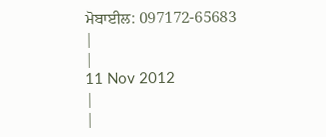ਮੋਬਾਈਲ: 097172-65683
|
|
11 Nov 2012
|
|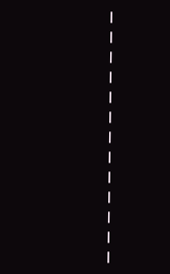|
|
|
|
|
|
|
|
|
|
|
|
|